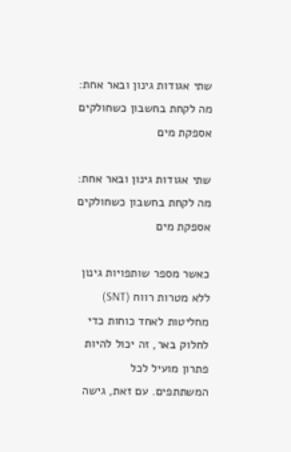שתי אגודות גינון ובאר אחת: מה לקחת בחשבון כשחולקים אספקת מים

שתי אגודות גינון ובאר אחת: מה לקחת בחשבון כשחולקים אספקת מים

כאשר מספר שותפויות גינון ללא מטרות רווח (SNT) מחליטות לאחד כוחות כדי לחלוק באר, זה יכול להיות פתרון מועיל לכל המשתתפים. עם זאת, גישה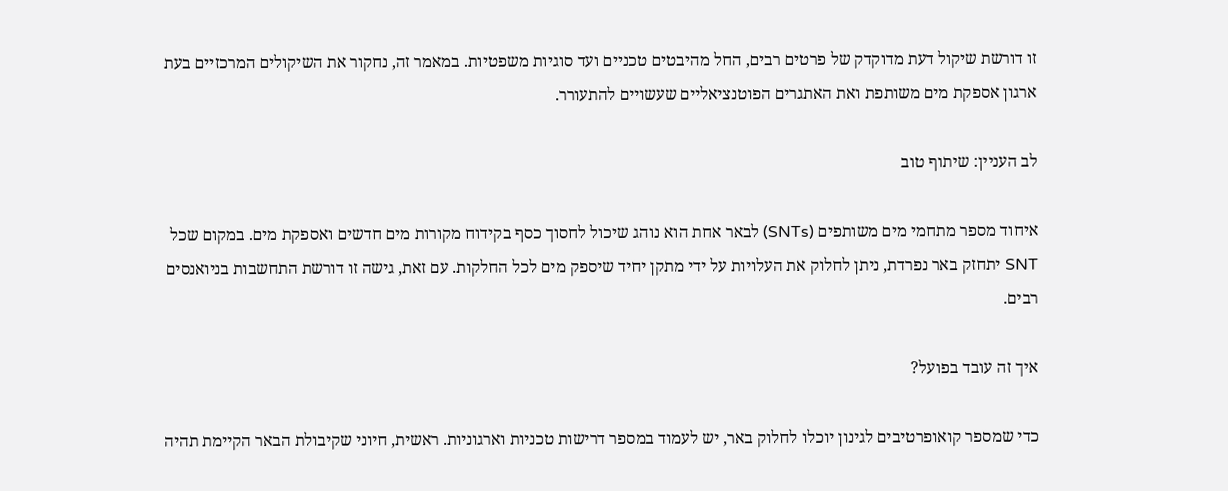זו דורשת שיקול דעת מדוקדק של פרטים רבים, החל מהיבטים טכניים ועד סוגיות משפטיות. במאמר זה, נחקור את השיקולים המרכזיים בעת ארגון אספקת מים משותפת ואת האתגרים הפוטנציאליים שעשויים להתעורר.

לב העניין: שיתוף טוב

איחוד מספר מתחמי מים משותפים (SNTs) לבאר אחת הוא נוהג שיכול לחסוך כסף בקידוח מקורות מים חדשים ואספקת מים. במקום שכל SNT יתחזק באר נפרדת, ניתן לחלוק את העלויות על ידי מתקן יחיד שיספק מים לכל החלקות. עם זאת, גישה זו דורשת התחשבות בניואנסים רבים.

איך זה עובד בפועל?

כדי שמספר קואופרטיבים לגינון יוכלו לחלוק באר, יש לעמוד במספר דרישות טכניות וארגוניות. ראשית, חיוני שקיבולת הבאר הקיימת תהיה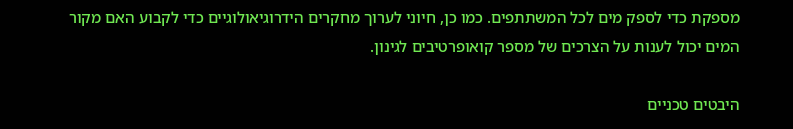מספקת כדי לספק מים לכל המשתתפים. כמו כן, חיוני לערוך מחקרים הידרוגיאולוגיים כדי לקבוע האם מקור המים יכול לענות על הצרכים של מספר קואופרטיבים לגינון.

היבטים טכניים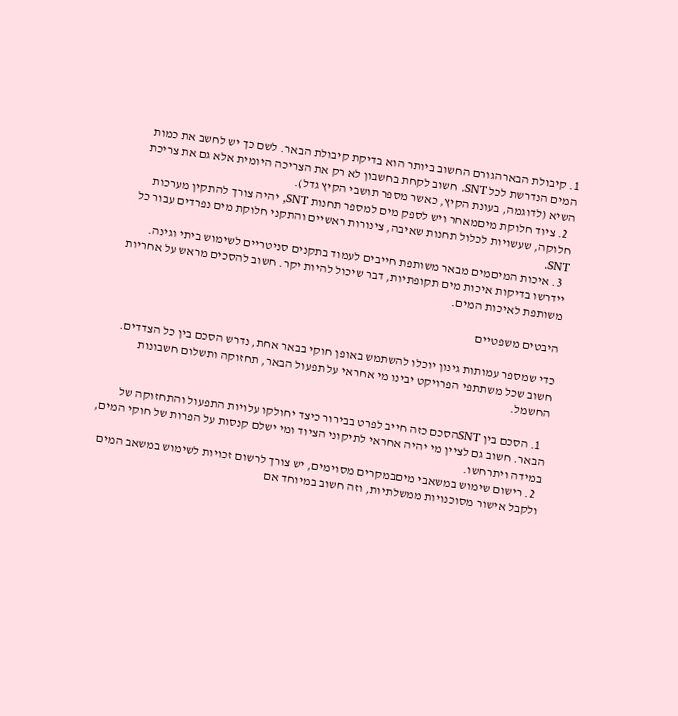1. קיבולת הבארהגורם החשוב ביותר הוא בדיקת קיבולת הבאר. לשם כך יש לחשב את כמות המים הנדרשת לכל SNT. חשוב לקחת בחשבון לא רק את הצריכה היומית אלא גם את צריכת השיא (לדוגמה, בעונת הקיץ, כאשר מספר תושבי הקיץ גדל).
  2. ציוד חלוקת מיםמאחר ויש לספק מים למספר תחנות SNT, יהיה צורך להתקין מערכות חלוקה, שעשויות לכלול תחנות שאיבה, צינורות ראשיים והתקני חלוקת מים נפרדים עבור כל SNT.
  3. איכות המיםמים מבאר משותפת חייבים לעמוד בתקנים סניטריים לשימוש ביתי וגינה. יידרשו בדיקות איכות מים תקופתיות, דבר שיכול להיות יקר. חשוב להסכים מראש על אחריות משותפת לאיכות המים.

היבטים משפטיים

כדי שמספר עמותות גינון יוכלו להשתמש באופן חוקי בבאר אחת, נדרש הסכם בין כל הצדדים. חשוב שכל משתתפי הפרויקט יבינו מי אחראי על תפעול הבאר, תחזוקה ותשלום חשבונות החשמל.

  1. הסכם בין SNTהסכם כזה חייב לפרט בבירור כיצד יחולקו עלויות התפעול והתחזוקה של הבאר. חשוב גם לציין מי יהיה אחראי לתיקוני הציוד ומי ישלם קנסות על הפרות של חוקי המים, במידה ויתרחשו.
  2. רישום שימוש במשאבי מיםבמקרים מסוימים, יש צורך לרשום זכויות לשימוש במשאב המים ולקבל אישור מסוכנויות ממשלתיות, וזה חשוב במיוחד אם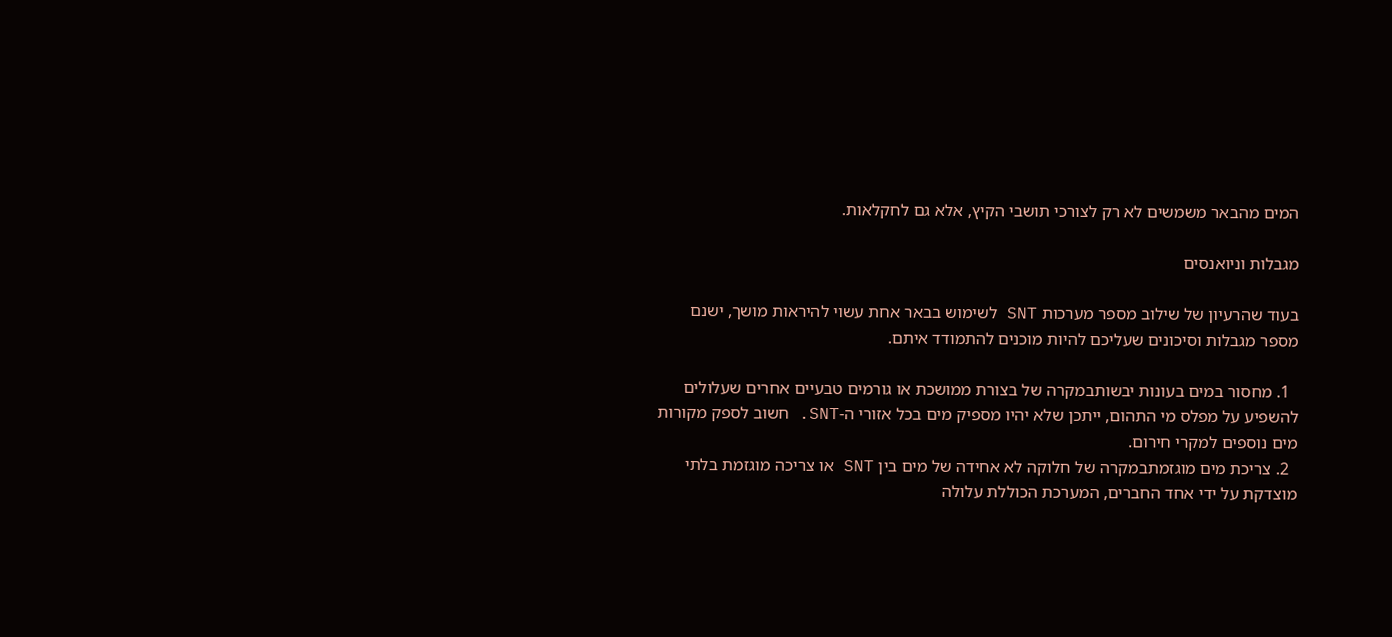המים מהבאר משמשים לא רק לצורכי תושבי הקיץ, אלא גם לחקלאות.

מגבלות וניואנסים

בעוד שהרעיון של שילוב מספר מערכות SNT לשימוש בבאר אחת עשוי להיראות מושך, ישנם מספר מגבלות וסיכונים שעליכם להיות מוכנים להתמודד איתם.

  1. מחסור במים בעונות יבשותבמקרה של בצורת ממושכת או גורמים טבעיים אחרים שעלולים להשפיע על מפלס מי התהום, ייתכן שלא יהיו מספיק מים בכל אזורי ה-SNT. חשוב לספק מקורות מים נוספים למקרי חירום.
  2. צריכת מים מוגזמתבמקרה של חלוקה לא אחידה של מים בין SNT או צריכה מוגזמת בלתי מוצדקת על ידי אחד החברים, המערכת הכוללת עלולה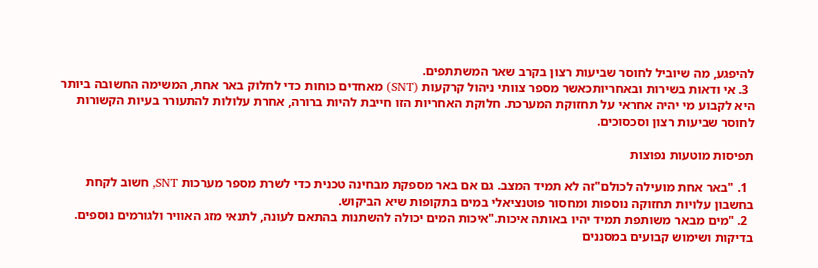להיפגע, מה שיוביל לחוסר שביעות רצון בקרב שאר המשתתפים.
  3. אי ודאות בשירות ובאחריותכאשר מספר צוותי ניהול קרקעות (SNT) מאחדים כוחות כדי לחלוק באר אחת, המשימה החשובה ביותר היא לקבוע מי יהיה אחראי על תחזוקת המערכת. חלוקת האחריות הזו חייבת להיות ברורה, אחרת עלולות להתעורר בעיות הקשורות לחוסר שביעות רצון וסכסוכים.

תפיסות מוטעות נפוצות

  1. "באר אחת מועילה לכולם"זה לא תמיד המצב. גם אם באר מספקת מבחינה טכנית כדי לשרת מספר מערכות SNT, חשוב לקחת בחשבון עלויות תחזוקה נוספות ומחסור פוטנציאלי במים בתקופות שיא הביקוש.
  2. "מים מבאר משותפת תמיד יהיו באותה איכות."איכות המים יכולה להשתנות בהתאם לעונה, לתנאי מזג האוויר ולגורמים נוספים. בדיקות ושימוש קבועים במסננים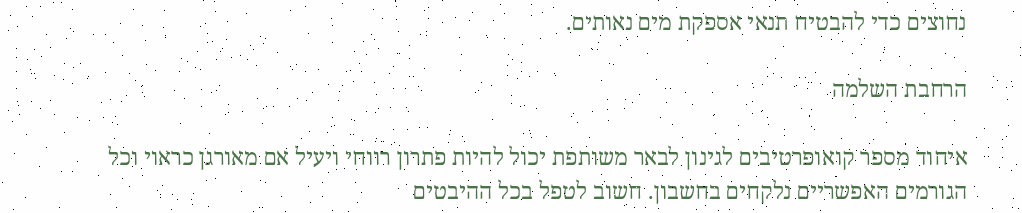נחוצים כדי להבטיח תנאי אספקת מים נאותים.

הרחבת השלמה

איחוד מספר קואופרטיבים לגינון לבאר משותפת יכול להיות פתרון רווחי ויעיל אם מאורגן כראוי וכל הגורמים האפשריים נלקחים בחשבון. חשוב לטפל בכל ההיבטים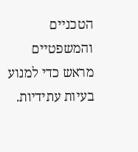הטכניים והמשפטיים מראש כדי למנוע בעיות עתידיות.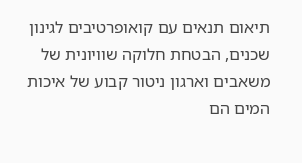תיאום תנאים עם קואופרטיבים לגינון שכנים, הבטחת חלוקה שוויונית של משאבים וארגון ניטור קבוע של איכות המים הם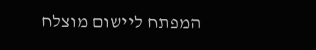המפתח ליישום מוצלח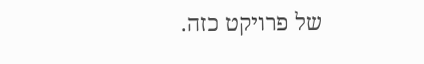של פרויקט כזה.